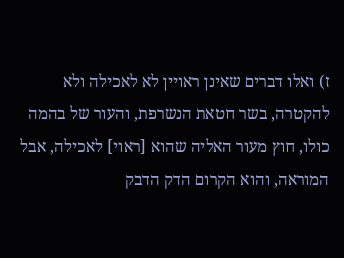ז) ואלו דברים שאינן ראויין לא לאכילה ולא להקטרה, בשר חטאת הנשרפת, והעור של בהמה כולו, חוץ מעור האליה שהוא [ראוי] לאכילה, אבל המוראה, והוא הקרום הדק הדבק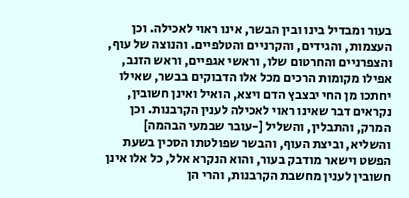בעור ומבדיל בינו ובין הבשר, אינו ראוי לאכילה. וכן העצמות, והגידים, והקרניים והטלפיים. והנוצה של עוף, והצפרניים והחרטום שלו, וראשי אגפיים, וראש הזנב, אפילו מקומות הרכים מכל אלו הדבוקים בבשר, שאילו יחתכו מן החי יבצבץ הדם ויצא, הואיל ואינן חשובין, נקראים דבר שאינו ראוי לאכילה לענין הקרבנות. וכן המרק, והתבלין, והשליל [-עובר שבמעי הבהמה] והשליא, וביצת העוף, והבשר שפולטתו הסכין בשעת הפשט וישאר מודבק בעור, והוא הנקרא אלל, כל אלו אינן חשובין לענין מחשבת הקרבנות, והרי הן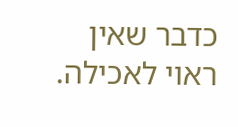כדבר שאין ראוי לאכילה.